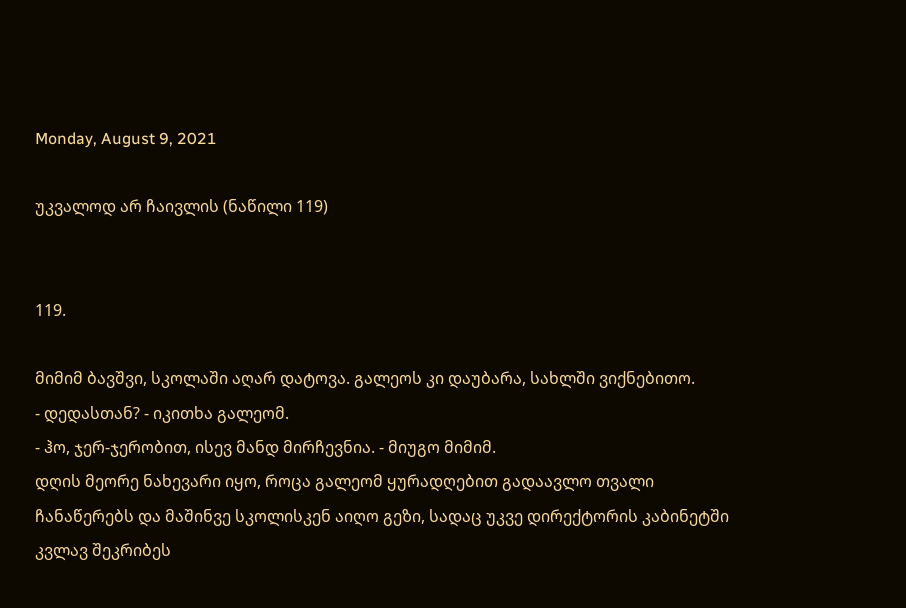Monday, August 9, 2021

უკვალოდ არ ჩაივლის (ნაწილი 119)


119.

მიმიმ ბავშვი, სკოლაში აღარ დატოვა. გალეოს კი დაუბარა, სახლში ვიქნებითო.
- დედასთან? - იკითხა გალეომ.
- ჰო, ჯერ-ჯერობით, ისევ მანდ მირჩევნია. - მიუგო მიმიმ.
დღის მეორე ნახევარი იყო, როცა გალეომ ყურადღებით გადაავლო თვალი ჩანაწერებს და მაშინვე სკოლისკენ აიღო გეზი, სადაც უკვე დირექტორის კაბინეტში კვლავ შეკრიბეს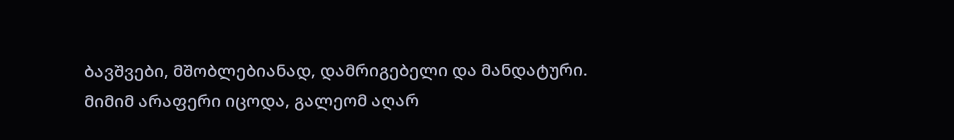ბავშვები, მშობლებიანად, დამრიგებელი და მანდატური.
მიმიმ არაფერი იცოდა, გალეომ აღარ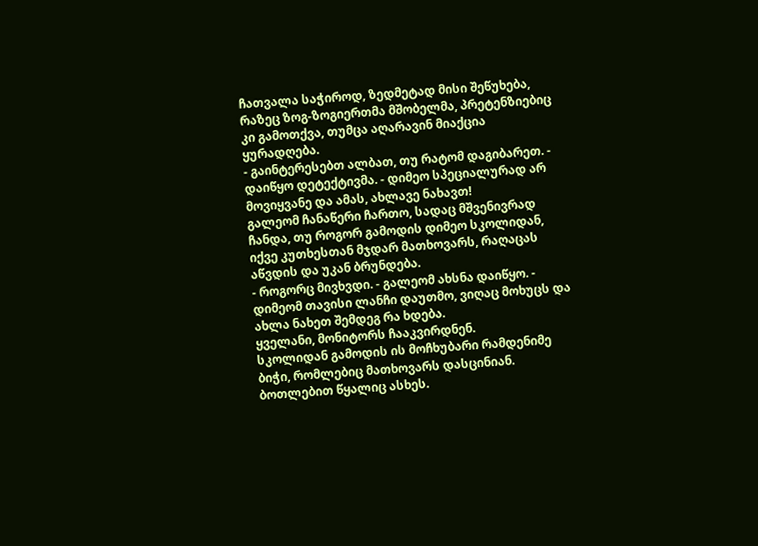ჩათვალა საჭიროდ, ზედმეტად მისი შეწუხება, რაზეც ზოგ-ზოგიერთმა მშობელმა, პრეტენზიებიც კი გამოთქვა, თუმცა აღარავინ მიაქცია ყურადღება.
- გაინტერესებთ ალბათ, თუ რატომ დაგიბარეთ. - დაიწყო დეტექტივმა. - დიმეო სპეციალურად არ მოვიყვანე და ამას, ახლავე ნახავთ!
გალეომ ჩანაწერი ჩართო, სადაც მშვენივრად ჩანდა, თუ როგორ გამოდის დიმეო სკოლიდან, იქვე კუთხესთან მჯდარ მათხოვარს, რაღაცას აწვდის და უკან ბრუნდება.
- როგორც მივხვდი. - გალეომ ახსნა დაიწყო. - დიმეომ თავისი ლანჩი დაუთმო, ვიღაც მოხუცს და ახლა ნახეთ შემდეგ რა ხდება.
ყველანი, მონიტორს ჩააკვირდნენ.
სკოლიდან გამოდის ის მოჩხუბარი რამდენიმე ბიჭი, რომლებიც მათხოვარს დასცინიან. ბოთლებით წყალიც ასხეს.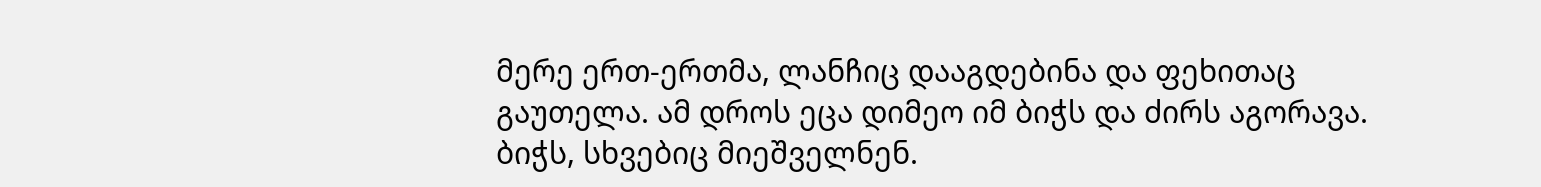მერე ერთ-ერთმა, ლანჩიც დააგდებინა და ფეხითაც გაუთელა. ამ დროს ეცა დიმეო იმ ბიჭს და ძირს აგორავა. ბიჭს, სხვებიც მიეშველნენ.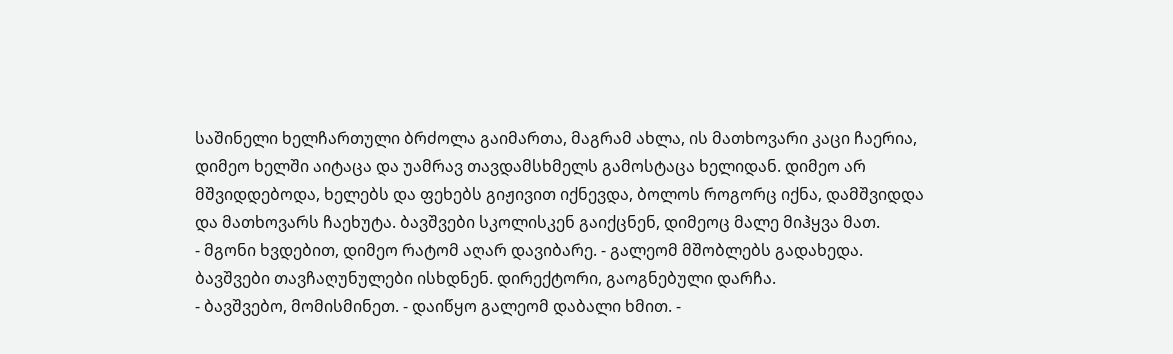საშინელი ხელჩართული ბრძოლა გაიმართა, მაგრამ ახლა, ის მათხოვარი კაცი ჩაერია, დიმეო ხელში აიტაცა და უამრავ თავდამსხმელს გამოსტაცა ხელიდან. დიმეო არ მშვიდდებოდა, ხელებს და ფეხებს გიჟივით იქნევდა, ბოლოს როგორც იქნა, დამშვიდდა და მათხოვარს ჩაეხუტა. ბავშვები სკოლისკენ გაიქცნენ, დიმეოც მალე მიჰყვა მათ.
- მგონი ხვდებით, დიმეო რატომ აღარ დავიბარე. - გალეომ მშობლებს გადახედა.
ბავშვები თავჩაღუნულები ისხდნენ. დირექტორი, გაოგნებული დარჩა.
- ბავშვებო, მომისმინეთ. - დაიწყო გალეომ დაბალი ხმით. -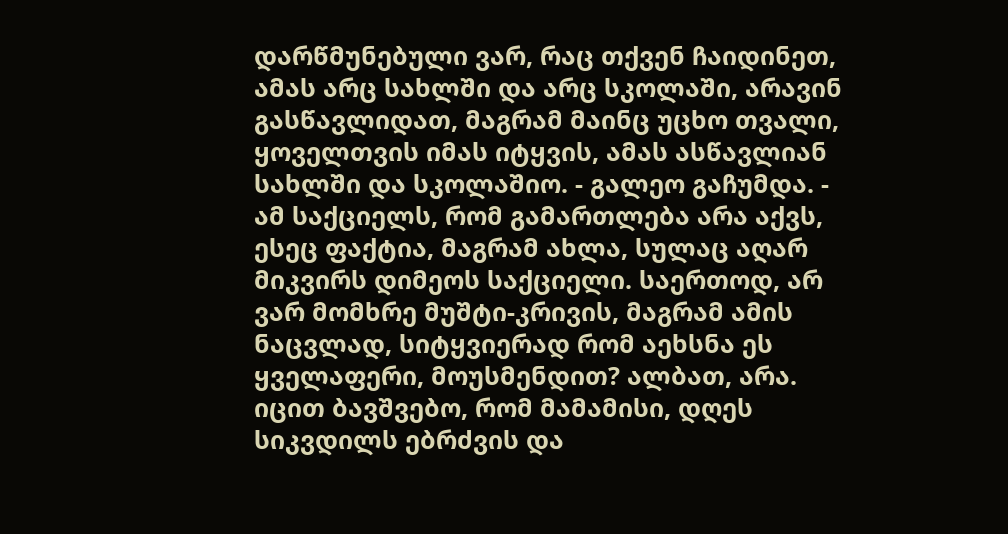დარწმუნებული ვარ, რაც თქვენ ჩაიდინეთ, ამას არც სახლში და არც სკოლაში, არავინ გასწავლიდათ, მაგრამ მაინც უცხო თვალი, ყოველთვის იმას იტყვის, ამას ასწავლიან სახლში და სკოლაშიო. - გალეო გაჩუმდა. - ამ საქციელს, რომ გამართლება არა აქვს, ესეც ფაქტია, მაგრამ ახლა, სულაც აღარ მიკვირს დიმეოს საქციელი. საერთოდ, არ ვარ მომხრე მუშტი-კრივის, მაგრამ ამის ნაცვლად, სიტყვიერად რომ აეხსნა ეს ყველაფერი, მოუსმენდით? ალბათ, არა. იცით ბავშვებო, რომ მამამისი, დღეს სიკვდილს ებრძვის და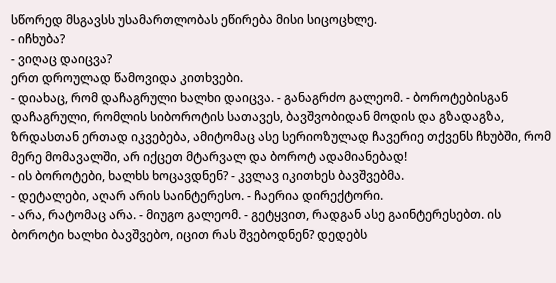სწორედ მსგავსს უსამართლობას ეწირება მისი სიცოცხლე.
- იჩხუბა?
- ვიღაც დაიცვა?
ერთ დროულად წამოვიდა კითხვები.
- დიახაც, რომ დაჩაგრული ხალხი დაიცვა. - განაგრძო გალეომ. - ბოროტებისგან დაჩაგრული, რომლის სიბოროტის სათავეს, ბავშვობიდან მოდის და გზადაგზა, ზრდასთან ერთად იკვებება, ამიტომაც ასე სერიოზულად ჩავერიე თქვენს ჩხუბში, რომ მერე მომავალში, არ იქცეთ მტარვალ და ბოროტ ადამიანებად!
- ის ბოროტები, ხალხს ხოცავდნენ? - კვლავ იკითხეს ბავშვებმა.
- დეტალები, აღარ არის საინტერესო. - ჩაერია დირექტორი.
- არა, რატომაც არა. - მიუგო გალეომ. - გეტყვით, რადგან ასე გაინტერესებთ. ის ბოროტი ხალხი ბავშვებო, იცით რას შვებოდნენ? დედებს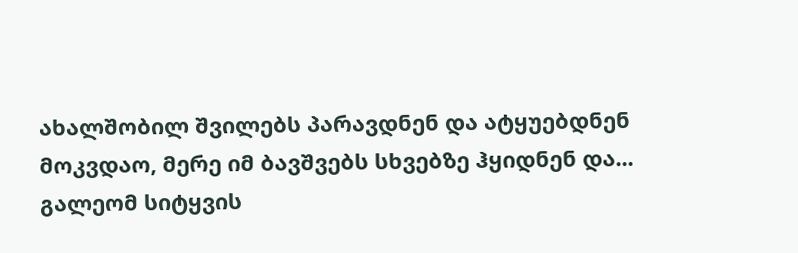ახალშობილ შვილებს პარავდნენ და ატყუებდნენ მოკვდაო, მერე იმ ბავშვებს სხვებზე ჰყიდნენ და...
გალეომ სიტყვის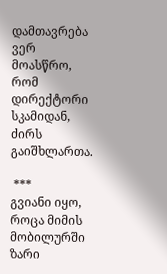დამთავრება ვერ მოასწრო, რომ დირექტორი სკამიდან, ძირს გაიშხლართა.

 ***
გვიანი იყო, როცა მიმის მობილურში ზარი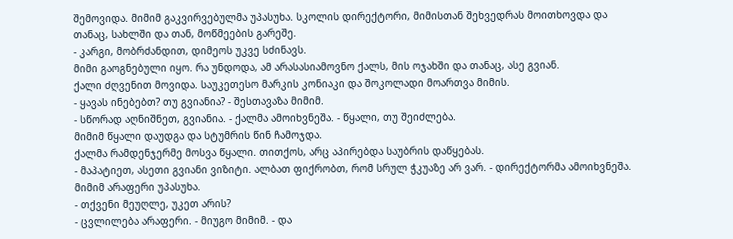შემოვიდა. მიმიმ გაკვირვებულმა უპასუხა. სკოლის დირექტორი, მიმისთან შეხვედრას მოითხოვდა და თანაც, სახლში და თან, მოწმეების გარეშე.
- კარგი, მობრძანდით, დიმეოს უკვე სძინავს.
მიმი გაოგნებული იყო. რა უნდოდა, ამ არასასიამოვნო ქალს, მის ოჯახში და თანაც, ასე გვიან.
ქალი ძღვენით მოვიდა. საუკეთესო მარკის კონიაკი და შოკოლადი მოართვა მიმის.
- ყავას ინებებთ? თუ გვიანია? - შესთავაზა მიმიმ.
- სწორად აღნიშნეთ, გვიანია. - ქალმა ამოიხვნეშა. - წყალი, თუ შეიძლება.
მიმიმ წყალი დაუდგა და სტუმრის წინ ჩამოჯდა.
ქალმა რამდენჯერმე მოსვა წყალი. თითქოს, არც აპირებდა საუბრის დაწყებას.
- მაპატიეთ, ასეთი გვიანი ვიზიტი. ალბათ ფიქრობთ, რომ სრულ ჭკუაზე არ ვარ. - დირექტორმა ამოიხვნეშა.
მიმიმ არაფერი უპასუხა.
- თქვენი მეუღლე, უკეთ არის?
- ცვლილება არაფერი. - მიუგო მიმიმ. - და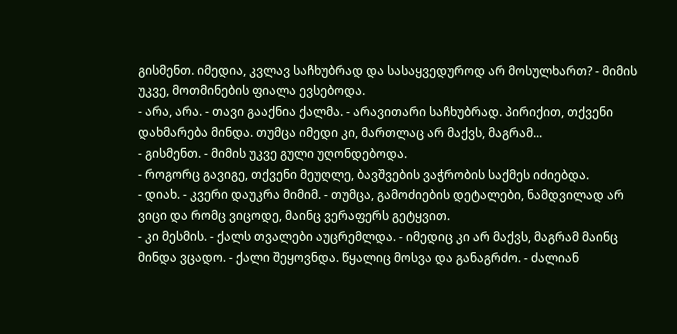გისმენთ. იმედია, კვლავ საჩხუბრად და სასაყვედუროდ არ მოსულხართ? - მიმის უკვე, მოთმინების ფიალა ევსებოდა.
- არა, არა. - თავი გააქნია ქალმა. - არავითარი საჩხუბრად. პირიქით, თქვენი დახმარება მინდა. თუმცა იმედი კი, მართლაც არ მაქვს, მაგრამ...
- გისმენთ. - მიმის უკვე გული უღონდებოდა.
- როგორც გავიგე, თქვენი მეუღლე, ბავშვების ვაჭრობის საქმეს იძიებდა.
- დიახ. - კვერი დაუკრა მიმიმ. - თუმცა, გამოძიების დეტალები, ნამდვილად არ ვიცი და რომც ვიცოდე, მაინც ვერაფერს გეტყვით.
- კი მესმის. - ქალს თვალები აუცრემლდა. - იმედიც კი არ მაქვს, მაგრამ მაინც მინდა ვცადო. - ქალი შეყოვნდა. წყალიც მოსვა და განაგრძო. - ძალიან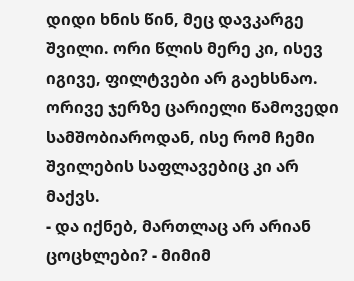დიდი ხნის წინ, მეც დავკარგე შვილი. ორი წლის მერე კი, ისევ იგივე, ფილტვები არ გაეხსნაო. ორივე ჯერზე ცარიელი წამოვედი სამშობიაროდან, ისე რომ ჩემი შვილების საფლავებიც კი არ მაქვს.
- და იქნებ, მართლაც არ არიან ცოცხლები? - მიმიმ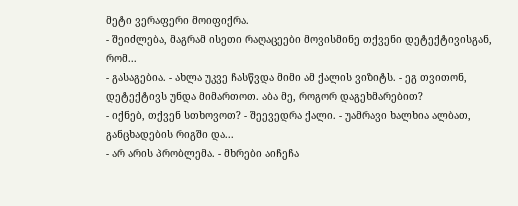მეტი ვერაფერი მოიფიქრა.
- შეიძლება, მაგრამ ისეთი რაღაცეები მოვისმინე თქვენი დეტექტივისგან, რომ...
- გასაგებია. - ახლა უკვე ჩასწვდა მიმი ამ ქალის ვიზიტს. - ეგ თვითონ, დეტექტივს უნდა მიმართოთ. აბა მე, როგორ დაგეხმარებით?
- იქნებ, თქვენ სთხოვოთ? - შეევედრა ქალი. - უამრავი ხალხია ალბათ, განცხადების რიგში და...
- არ არის პრობლემა. - მხრები აიჩეჩა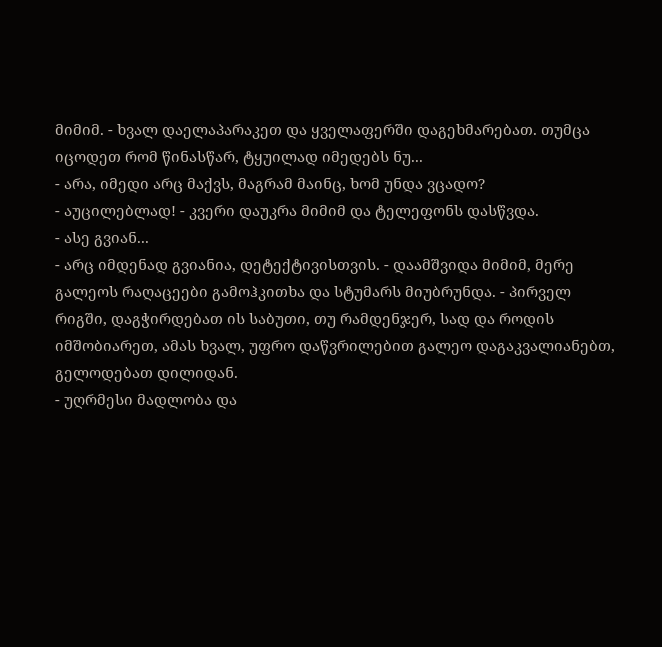მიმიმ. - ხვალ დაელაპარაკეთ და ყველაფერში დაგეხმარებათ. თუმცა იცოდეთ რომ წინასწარ, ტყუილად იმედებს ნუ...
- არა, იმედი არც მაქვს, მაგრამ მაინც, ხომ უნდა ვცადო?
- აუცილებლად! - კვერი დაუკრა მიმიმ და ტელეფონს დასწვდა.
- ასე გვიან...
- არც იმდენად გვიანია, დეტექტივისთვის. - დაამშვიდა მიმიმ, მერე გალეოს რაღაცეები გამოჰკითხა და სტუმარს მიუბრუნდა. - პირველ რიგში, დაგჭირდებათ ის საბუთი, თუ რამდენჯერ, სად და როდის იმშობიარეთ, ამას ხვალ, უფრო დაწვრილებით გალეო დაგაკვალიანებთ, გელოდებათ დილიდან.
- უღრმესი მადლობა და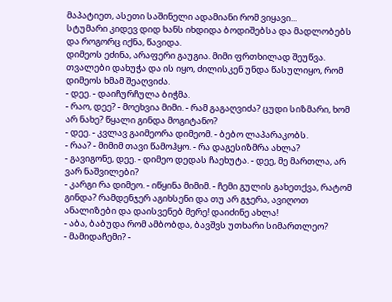მაპატიეთ, ასეთი საშინელი ადამიანი რომ ვიყავი...
სტუმარი კიდევ დიდ ხანს იხდიდა ბოდიშებსა და მადლობებს და როგორც იქნა, წავიდა.
დიმეოს ეძინა, არაფერი გაუგია. მიმი ფრთხილად შეუწვა. თვალები დახუჭა და ის იყო, ძილისკენ უნდა წასულიყო, რომ დიმეოს ხმამ შეაღვიძა.
- დეე. - დაიჩურჩულა ბიჭმა.
- რაო, დეე? - მოეხვია მიმი. - რამ გაგაღვიძა? ცუდი სიზმარი, ხომ არ ნახე? წყალი გინდა მოგიტანო?
- დეე. - კვლავ გაიმეორა დიმეომ. - ბებო ლაპარაკობს.
- რაა? - მიმიმ თავი წამოჰყო. - რა დაგესიზმრა ახლა?
- გავიგონე, დეე. - დიმეო დედას ჩაეხუტა. - დეე, მე მართლა, არ ვარ ნაშვილები?
- კარგი რა დიმეო. - იწყინა მიმიმ. - ჩემი გულის გახეთქვა, რატომ გინდა? რამდენჯერ აგიხსენი და თუ არ გჯერა, ავიღოთ ანალიზები და დაისვენებ მერე! დაიძინე ახლა!
- აბა, ბაბუდა რომ ამბობდა, ბავშვს უთხარი სიმართლეო?
- მამიდაჩემი? -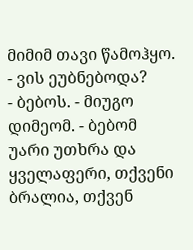მიმიმ თავი წამოჰყო. - ვის ეუბნებოდა?
- ბებოს. - მიუგო დიმეომ. - ბებომ უარი უთხრა და ყველაფერი, თქვენი ბრალია, თქვენ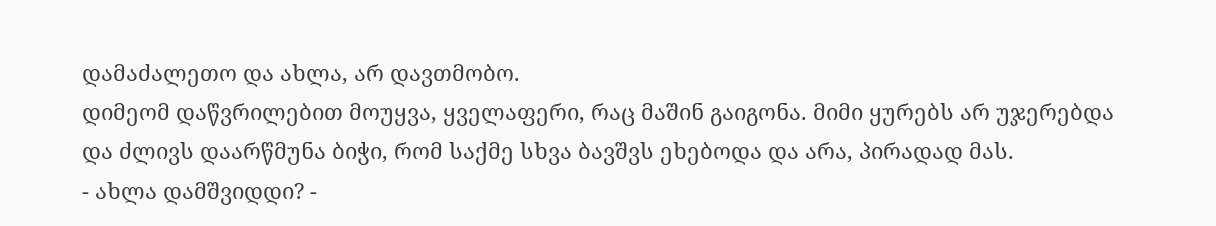დამაძალეთო და ახლა, არ დავთმობო.
დიმეომ დაწვრილებით მოუყვა, ყველაფერი, რაც მაშინ გაიგონა. მიმი ყურებს არ უჯერებდა და ძლივს დაარწმუნა ბიჭი, რომ საქმე სხვა ბავშვს ეხებოდა და არა, პირადად მას.
- ახლა დამშვიდდი? -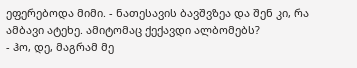ეფერებოდა მიმი. - ნათესავის ბავშვზეა და შენ კი, რა ამბავი ატეხე. ამიტომაც ქექავდი ალბომებს?
- ჰო, დე, მაგრამ მე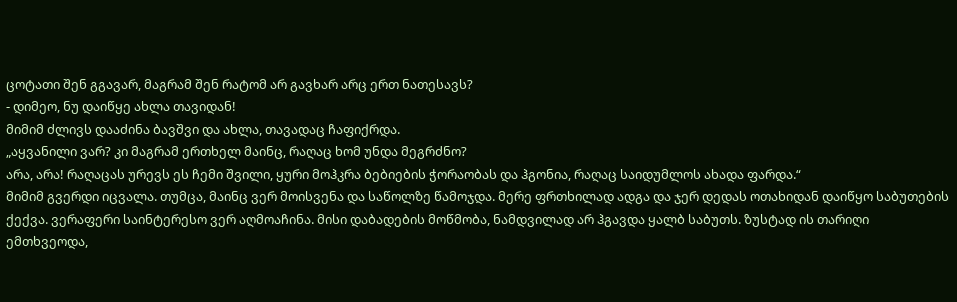ცოტათი შენ გგავარ, მაგრამ შენ რატომ არ გავხარ არც ერთ ნათესავს?
- დიმეო, ნუ დაიწყე ახლა თავიდან!
მიმიმ ძლივს დააძინა ბავშვი და ახლა, თავადაც ჩაფიქრდა.
„აყვანილი ვარ? კი მაგრამ ერთხელ მაინც, რაღაც ხომ უნდა მეგრძნო?
არა, არა! რაღაცას ურევს ეს ჩემი შვილი, ყური მოჰკრა ბებიების ჭორაობას და ჰგონია, რაღაც საიდუმლოს ახადა ფარდა.“
მიმიმ გვერდი იცვალა. თუმცა, მაინც ვერ მოისვენა და საწოლზე წამოჯდა. მერე ფრთხილად ადგა და ჯერ დედას ოთახიდან დაიწყო საბუთების ქექვა. ვერაფერი საინტერესო ვერ აღმოაჩინა. მისი დაბადების მოწმობა, ნამდვილად არ ჰგავდა ყალბ საბუთს. ზუსტად ის თარიღი ემთხვეოდა,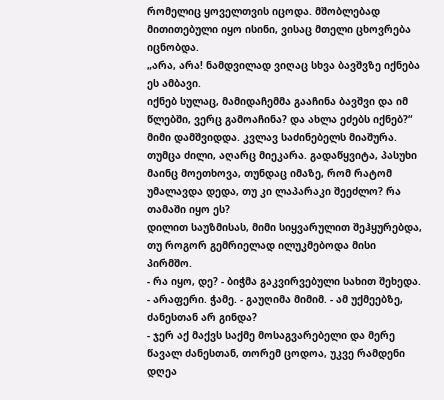რომელიც ყოველთვის იცოდა. მშობლებად მითითებული იყო ისინი, ვისაც მთელი ცხოვრება იცნობდა.
„არა, არა! ნამდვილად ვიღაც სხვა ბავშვზე იქნება ეს ამბავი.
იქნებ სულაც, მამიდაჩემმა გააჩინა ბავშვი და იმ წლებში, ვერც გამოაჩინა? და ახლა ეძებს იქნებ?“
მიმი დამშვიდდა. კვლავ საძინებელს მიაშურა. თუმცა ძილი, აღარც მიეკარა. გადაწყვიტა, პასუხი მაინც მოეთხოვა, თუნდაც იმაზე, რომ რატომ უმალავდა დედა, თუ კი ლაპარაკი შეეძლო? რა თამაში იყო ეს?
დილით საუზმისას, მიმი სიყვარულით შეჰყურებდა, თუ როგორ გემრიელად ილუკმებოდა მისი პირმშო.
- რა იყო, დე? - ბიჭმა გაკვირვებული სახით შეხედა.
- არაფერი. ჭამე. - გაუღიმა მიმიმ. - ამ უქმეებზე, ძანესთან არ გინდა?
- ჯერ აქ მაქვს საქმე მოსაგვარებელი და მერე წავალ ძანესთან, თორემ ცოდოა, უკვე რამდენი დღეა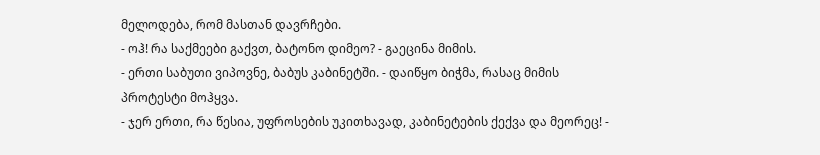მელოდება, რომ მასთან დავრჩები.
- ოჰ! რა საქმეები გაქვთ, ბატონო დიმეო? - გაეცინა მიმის.
- ერთი საბუთი ვიპოვნე, ბაბუს კაბინეტში. - დაიწყო ბიჭმა, რასაც მიმის პროტესტი მოჰყვა.
- ჯერ ერთი, რა წესია, უფროსების უკითხავად, კაბინეტების ქექვა და მეორეც! -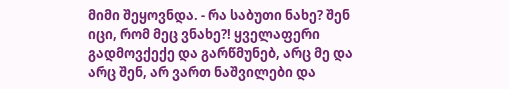მიმი შეყოვნდა. - რა საბუთი ნახე? შენ იცი, რომ მეც ვნახე?! ყველაფერი გადმოვქექე და გარწმუნებ, არც მე და არც შენ, არ ვართ ნაშვილები და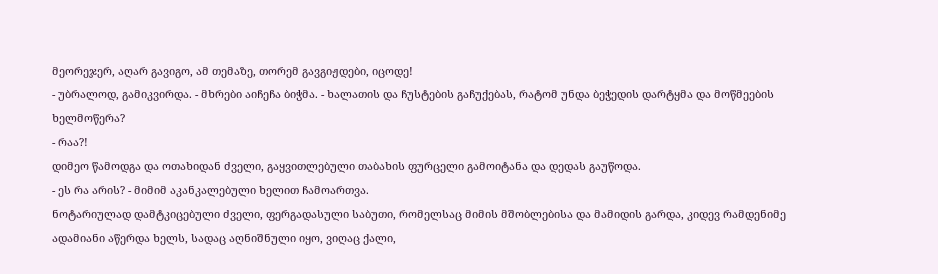მეორეჯერ, აღარ გავიგო, ამ თემაზე, თორემ გავგიჟდები, იცოდე!
- უბრალოდ, გამიკვირდა. - მხრები აიჩეჩა ბიჭმა. - ხალათის და ჩუსტების გაჩუქებას, რატომ უნდა ბეჭედის დარტყმა და მოწმეების ხელმოწერა?
- რაა?!
დიმეო წამოდგა და ოთახიდან ძველი, გაყვითლებული თაბახის ფურცელი გამოიტანა და დედას გაუწოდა.
- ეს რა არის? - მიმიმ აკანკალებული ხელით ჩამოართვა.
ნოტარიულად დამტკიცებული ძველი, ფერგადასული საბუთი, რომელსაც მიმის მშობლებისა და მამიდის გარდა, კიდევ რამდენიმე ადამიანი აწერდა ხელს, სადაც აღნიშნული იყო, ვიღაც ქალი,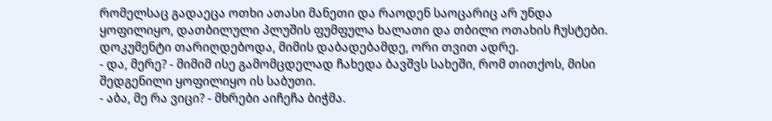რომელსაც გადაეცა ოთხი ათასი მანეთი და რაოდენ საოცარიც არ უნდა ყოფილიყო, დათბილული პლუშის ფუმფულა ხალათი და თბილი ოთახის ჩუსტები. დოკუმენტი თარიღდებოდა, მიმის დაბადებამდე, ორი თვით ადრე.
- და, მერე? - მიმიმ ისე გამომცდელად ჩახედა ბავშვს სახეში, რომ თითქოს, მისი შედგენილი ყოფილიყო ის საბუთი.
- აბა, მე რა ვიცი? - მხრები აიჩეჩა ბიჭმა.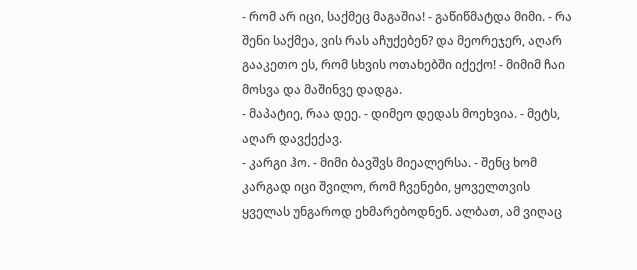- რომ არ იცი, საქმეც მაგაშია! - გაწიწმატდა მიმი. - რა შენი საქმეა, ვის რას აჩუქებენ? და მეორეჯერ, აღარ გააკეთო ეს, რომ სხვის ოთახებში იქექო! - მიმიმ ჩაი მოსვა და მაშინვე დადგა.
- მაპატიე, რაა დეე. - დიმეო დედას მოეხვია. - მეტს, აღარ დავქექავ.
- კარგი ჰო. - მიმი ბავშვს მიეალერსა. - შენც ხომ კარგად იცი შვილო, რომ ჩვენები, ყოველთვის ყველას უნგაროდ ეხმარებოდნენ. ალბათ, ამ ვიღაც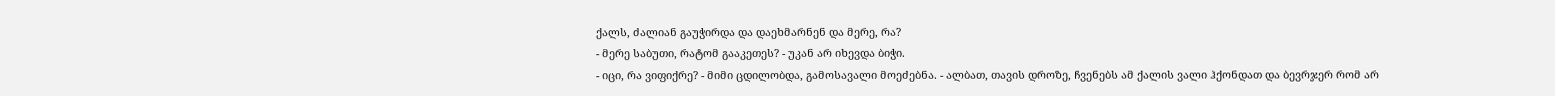ქალს, ძალიან გაუჭირდა და დაეხმარნენ და მერე, რა?
- მერე საბუთი, რატომ გააკეთეს? - უკან არ იხევდა ბიჭი.
- იცი, რა ვიფიქრე? - მიმი ცდილობდა, გამოსავალი მოეძებნა. - ალბათ, თავის დროზე, ჩვენებს ამ ქალის ვალი ჰქონდათ და ბევრჯერ რომ არ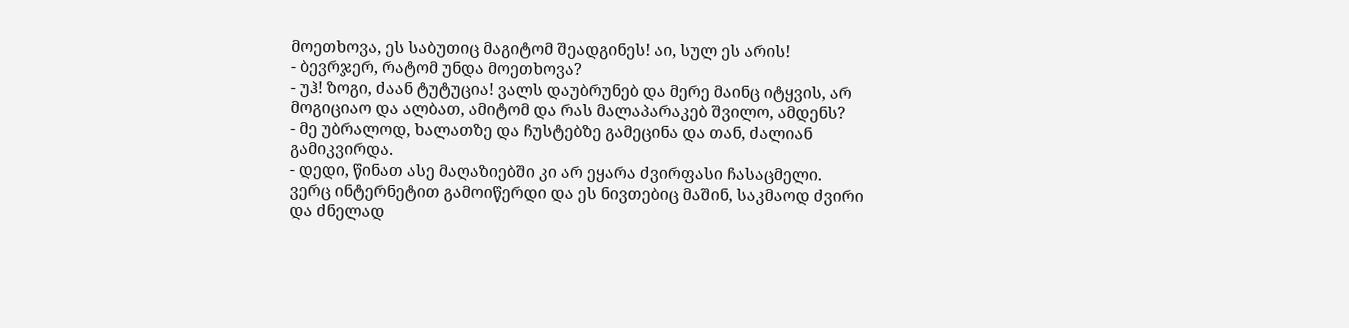მოეთხოვა, ეს საბუთიც მაგიტომ შეადგინეს! აი, სულ ეს არის!
- ბევრჯერ, რატომ უნდა მოეთხოვა?
- უჰ! ზოგი, ძაან ტუტუცია! ვალს დაუბრუნებ და მერე მაინც იტყვის, არ მოგიციაო და ალბათ, ამიტომ და რას მალაპარაკებ შვილო, ამდენს?
- მე უბრალოდ, ხალათზე და ჩუსტებზე გამეცინა და თან, ძალიან გამიკვირდა.
- დედი, წინათ ასე მაღაზიებში კი არ ეყარა ძვირფასი ჩასაცმელი. ვერც ინტერნეტით გამოიწერდი და ეს ნივთებიც მაშინ, საკმაოდ ძვირი და ძნელად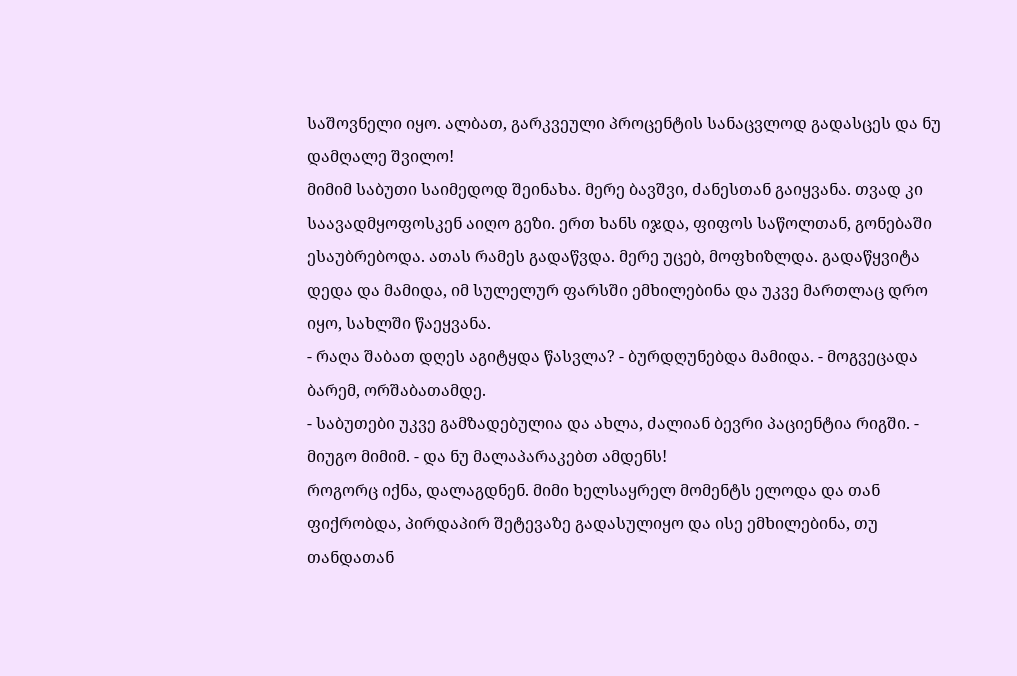საშოვნელი იყო. ალბათ, გარკვეული პროცენტის სანაცვლოდ გადასცეს და ნუ დამღალე შვილო!
მიმიმ საბუთი საიმედოდ შეინახა. მერე ბავშვი, ძანესთან გაიყვანა. თვად კი საავადმყოფოსკენ აიღო გეზი. ერთ ხანს იჯდა, ფიფოს საწოლთან, გონებაში ესაუბრებოდა. ათას რამეს გადაწვდა. მერე უცებ, მოფხიზლდა. გადაწყვიტა დედა და მამიდა, იმ სულელურ ფარსში ემხილებინა და უკვე მართლაც დრო იყო, სახლში წაეყვანა.
- რაღა შაბათ დღეს აგიტყდა წასვლა? - ბურდღუნებდა მამიდა. - მოგვეცადა ბარემ, ორშაბათამდე.
- საბუთები უკვე გამზადებულია და ახლა, ძალიან ბევრი პაციენტია რიგში. - მიუგო მიმიმ. - და ნუ მალაპარაკებთ ამდენს!
როგორც იქნა, დალაგდნენ. მიმი ხელსაყრელ მომენტს ელოდა და თან ფიქრობდა, პირდაპირ შეტევაზე გადასულიყო და ისე ემხილებინა, თუ თანდათან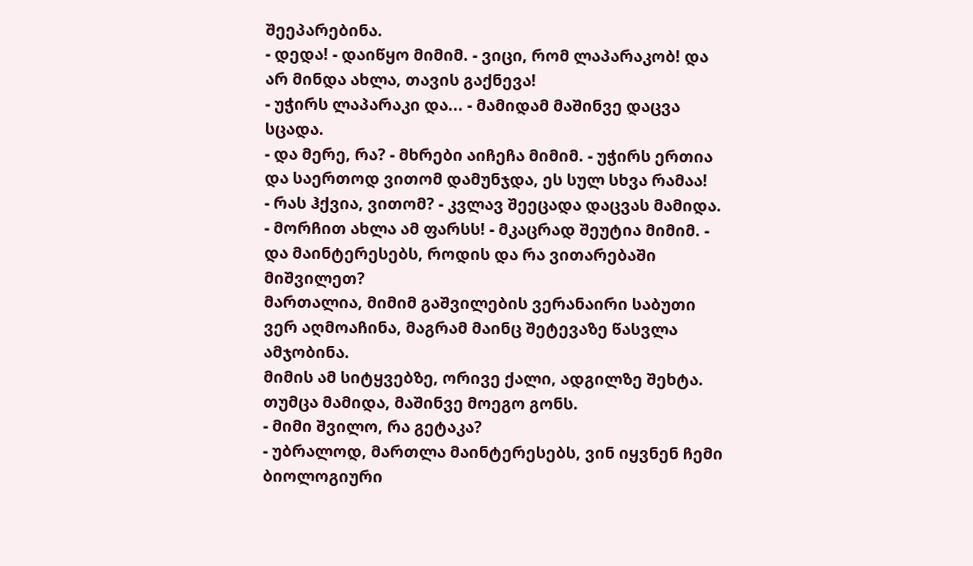შეეპარებინა.
- დედა! - დაიწყო მიმიმ. - ვიცი, რომ ლაპარაკობ! და არ მინდა ახლა, თავის გაქნევა!
- უჭირს ლაპარაკი და... - მამიდამ მაშინვე დაცვა სცადა.
- და მერე, რა? - მხრები აიჩეჩა მიმიმ. - უჭირს ერთია და საერთოდ ვითომ დამუნჯდა, ეს სულ სხვა რამაა!
- რას ჰქვია, ვითომ? - კვლავ შეეცადა დაცვას მამიდა.
- მორჩით ახლა ამ ფარსს! - მკაცრად შეუტია მიმიმ. - და მაინტერესებს, როდის და რა ვითარებაში მიშვილეთ?
მართალია, მიმიმ გაშვილების ვერანაირი საბუთი ვერ აღმოაჩინა, მაგრამ მაინც შეტევაზე წასვლა ამჯობინა.
მიმის ამ სიტყვებზე, ორივე ქალი, ადგილზე შეხტა. თუმცა მამიდა, მაშინვე მოეგო გონს.
- მიმი შვილო, რა გეტაკა?
- უბრალოდ, მართლა მაინტერესებს, ვინ იყვნენ ჩემი ბიოლოგიური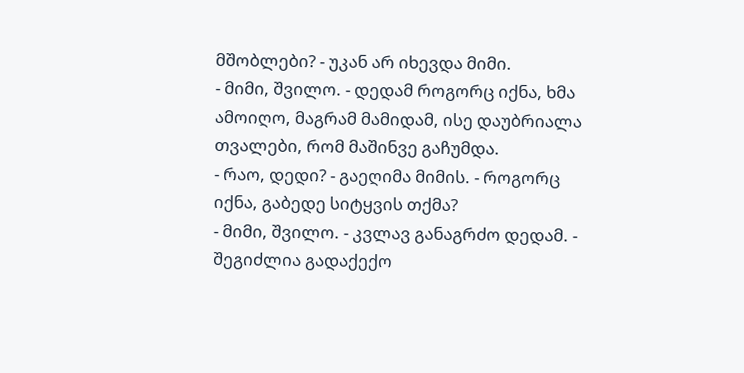მშობლები? - უკან არ იხევდა მიმი.
- მიმი, შვილო. - დედამ როგორც იქნა, ხმა ამოიღო, მაგრამ მამიდამ, ისე დაუბრიალა თვალები, რომ მაშინვე გაჩუმდა.
- რაო, დედი? - გაეღიმა მიმის. - როგორც იქნა, გაბედე სიტყვის თქმა?
- მიმი, შვილო. - კვლავ განაგრძო დედამ. - შეგიძლია გადაქექო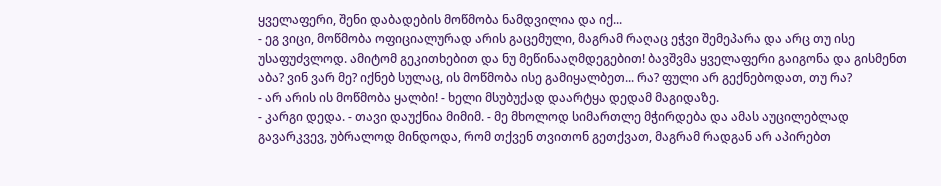ყველაფერი, შენი დაბადების მოწმობა ნამდვილია და იქ...
- ეგ ვიცი, მოწმობა ოფიციალურად არის გაცემული, მაგრამ რაღაც ეჭვი შემეპარა და არც თუ ისე უსაფუძვლოდ. ამიტომ გეკითხებით და ნუ მეწინააღმდეგებით! ბავშვმა ყველაფერი გაიგონა და გისმენთ აბა? ვინ ვარ მე? იქნებ სულაც, ის მოწმობა ისე გამიყალბეთ... რა? ფული არ გექნებოდათ, თუ რა?
- არ არის ის მოწმობა ყალბი! - ხელი მსუბუქად დაარტყა დედამ მაგიდაზე.
- კარგი დედა. - თავი დაუქნია მიმიმ. - მე მხოლოდ სიმართლე მჭირდება და ამას აუცილებლად გავარკვევ, უბრალოდ მინდოდა, რომ თქვენ თვითონ გეთქვათ, მაგრამ რადგან არ აპირებთ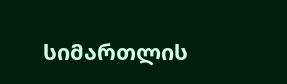სიმართლის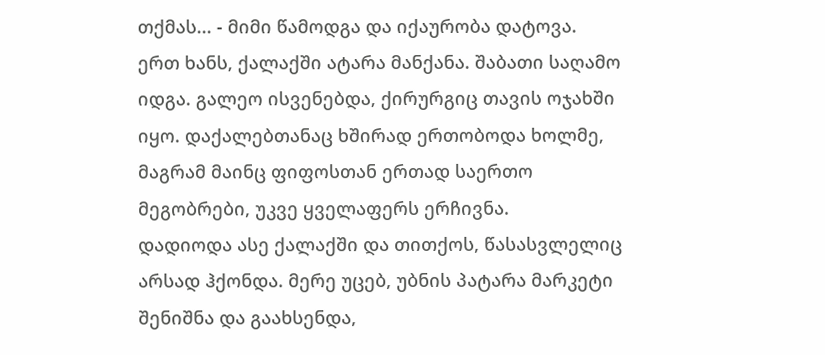თქმას... - მიმი წამოდგა და იქაურობა დატოვა.
ერთ ხანს, ქალაქში ატარა მანქანა. შაბათი საღამო იდგა. გალეო ისვენებდა, ქირურგიც თავის ოჯახში იყო. დაქალებთანაც ხშირად ერთობოდა ხოლმე, მაგრამ მაინც ფიფოსთან ერთად საერთო მეგობრები, უკვე ყველაფერს ერჩივნა.
დადიოდა ასე ქალაქში და თითქოს, წასასვლელიც არსად ჰქონდა. მერე უცებ, უბნის პატარა მარკეტი შენიშნა და გაახსენდა,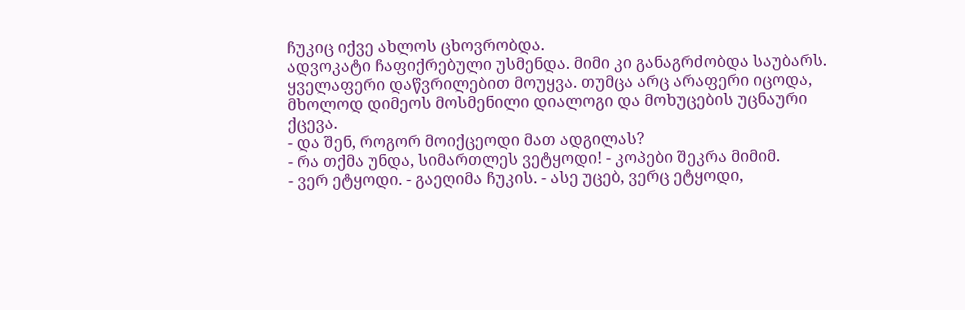ჩუკიც იქვე ახლოს ცხოვრობდა.
ადვოკატი ჩაფიქრებული უსმენდა. მიმი კი განაგრძობდა საუბარს. ყველაფერი დაწვრილებით მოუყვა. თუმცა არც არაფერი იცოდა, მხოლოდ დიმეოს მოსმენილი დიალოგი და მოხუცების უცნაური ქცევა.
- და შენ, როგორ მოიქცეოდი მათ ადგილას?
- რა თქმა უნდა, სიმართლეს ვეტყოდი! - კოპები შეკრა მიმიმ.
- ვერ ეტყოდი. - გაეღიმა ჩუკის. - ასე უცებ, ვერც ეტყოდი,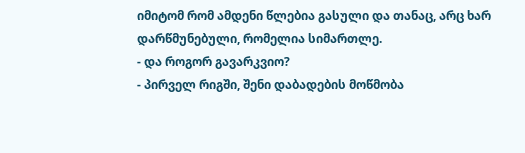იმიტომ რომ ამდენი წლებია გასული და თანაც, არც ხარ დარწმუნებული, რომელია სიმართლე.
- და როგორ გავარკვიო?
- პირველ რიგში, შენი დაბადების მოწმობა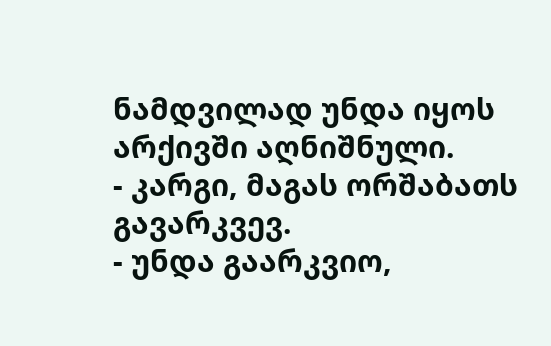ნამდვილად უნდა იყოს არქივში აღნიშნული.
- კარგი, მაგას ორშაბათს გავარკვევ.
- უნდა გაარკვიო,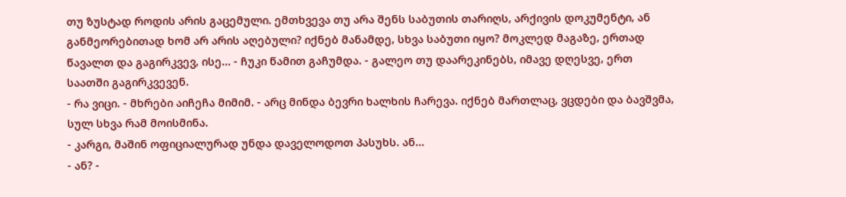თუ ზუსტად როდის არის გაცემული. ემთხვევა თუ არა შენს საბუთის თარიღს, არქივის დოკუმენტი, ან განმეორებითად ხომ არ არის აღებული? იქნებ მანამდე, სხვა საბუთი იყო? მოკლედ მაგაზე, ერთად წავალთ და გაგირკვევ, ისე... - ჩუკი წამით გაჩუმდა. - გალეო თუ დაარეკინებს, იმავე დღესვე, ერთ საათში გაგირკვევენ.
- რა ვიცი. - მხრები აიჩეჩა მიმიმ. - არც მინდა ბევრი ხალხის ჩარევა. იქნებ მართლაც, ვცდები და ბავშვმა, სულ სხვა რამ მოისმინა.
- კარგი, მაშინ ოფიციალურად უნდა დაველოდოთ პასუხს. ან...
- ან? -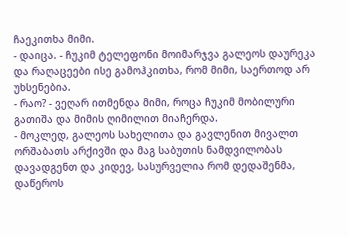ჩაეკითხა მიმი.
- დაიცა. - ჩუკიმ ტელეფონი მოიმარჯვა გალეოს დაურეკა და რაღაცეები ისე გამოჰკითხა, რომ მიმი, საერთოდ არ უხსენებია.
- რაო? - ვეღარ ითმენდა მიმი, როცა ჩუკიმ მობილური გათიშა და მიმის ღიმილით მიაჩერდა.
- მოკლედ, გალეოს სახელითა და გავლენით მივალთ ორშაბათს არქივში და მაგ საბუთის ნამდვილობას დავადგენთ და კიდევ, სასურველია რომ დედაშენმა, დაწეროს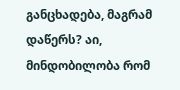განცხადება, მაგრამ დაწერს? აი, მინდობილობა რომ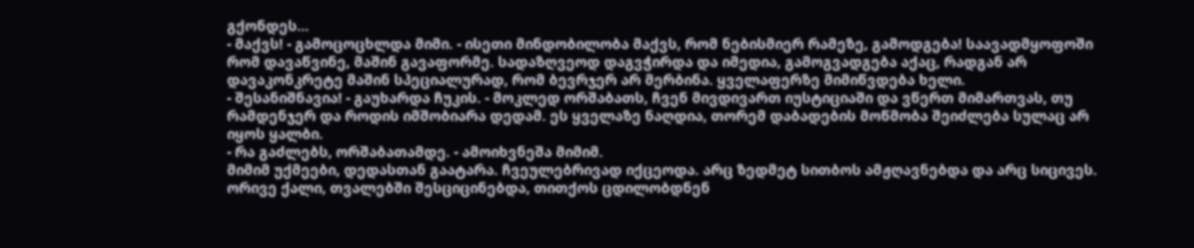გქონდეს...
- მაქვს! - გამოცოცხლდა მიმი. - ისეთი მინდობილობა მაქვს, რომ ნებისმიერ რამეზე, გამოდგება! საავადმყოფოში რომ დავაწვინე, მაშინ გავაფორმე. სადაზღვეოდ დაგვჭირდა და იმედია, გამოგვადგება აქაც, რადგან არ დავაკონკრეტე მაშინ სპეციალურად, რომ ბევრჯერ არ მერბინა. ყველაფერზე მიმიწვდება ხელი.
- შესანიშნავია! - გაუხარდა ჩუკის. - მოკლედ ორშაბათს, ჩვენ მივდივართ იუსტიციაში და ვწერთ მიმართვას, თუ რამდენჯერ და როდის იმშობიარა დედამ. ეს ყველაზე ნაღდია, თორემ დაბადების მოწმობა შეიძლება სულაც არ იყოს ყალბი.
- რა გაძლებს, ორშაბათამდე. - ამოიხვნეშა მიმიმ.
მიმიმ უქმეები, დედასთან გაატარა. ჩვეულებრივად იქცეოდა. არც ზედმეტ სითბოს ამჟღავნებდა და არც სიცივეს. ორივე ქალი, თვალებში შესციცინებდა, თითქოს ცდილობდნენ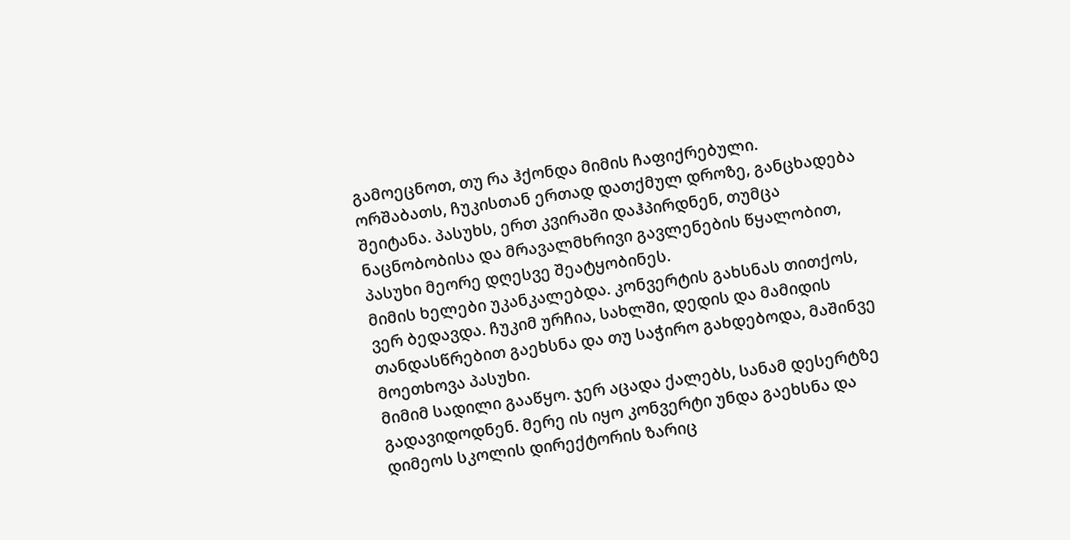გამოეცნოთ, თუ რა ჰქონდა მიმის ჩაფიქრებული.
ორშაბათს, ჩუკისთან ერთად დათქმულ დროზე, განცხადება შეიტანა. პასუხს, ერთ კვირაში დაჰპირდნენ, თუმცა ნაცნობობისა და მრავალმხრივი გავლენების წყალობით, პასუხი მეორე დღესვე შეატყობინეს.
მიმის ხელები უკანკალებდა. კონვერტის გახსნას თითქოს, ვერ ბედავდა. ჩუკიმ ურჩია, სახლში, დედის და მამიდის თანდასწრებით გაეხსნა და თუ საჭირო გახდებოდა, მაშინვე მოეთხოვა პასუხი.
მიმიმ სადილი გააწყო. ჯერ აცადა ქალებს, სანამ დესერტზე გადავიდოდნენ. მერე ის იყო კონვერტი უნდა გაეხსნა და დიმეოს სკოლის დირექტორის ზარიც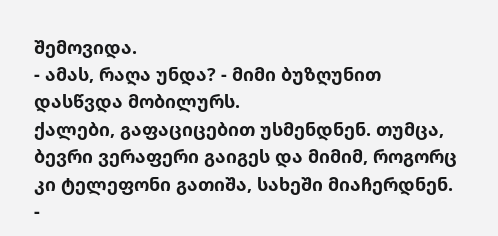შემოვიდა.
- ამას, რაღა უნდა? - მიმი ბუზღუნით დასწვდა მობილურს.
ქალები, გაფაციცებით უსმენდნენ. თუმცა, ბევრი ვერაფერი გაიგეს და მიმიმ, როგორც კი ტელეფონი გათიშა, სახეში მიაჩერდნენ.
-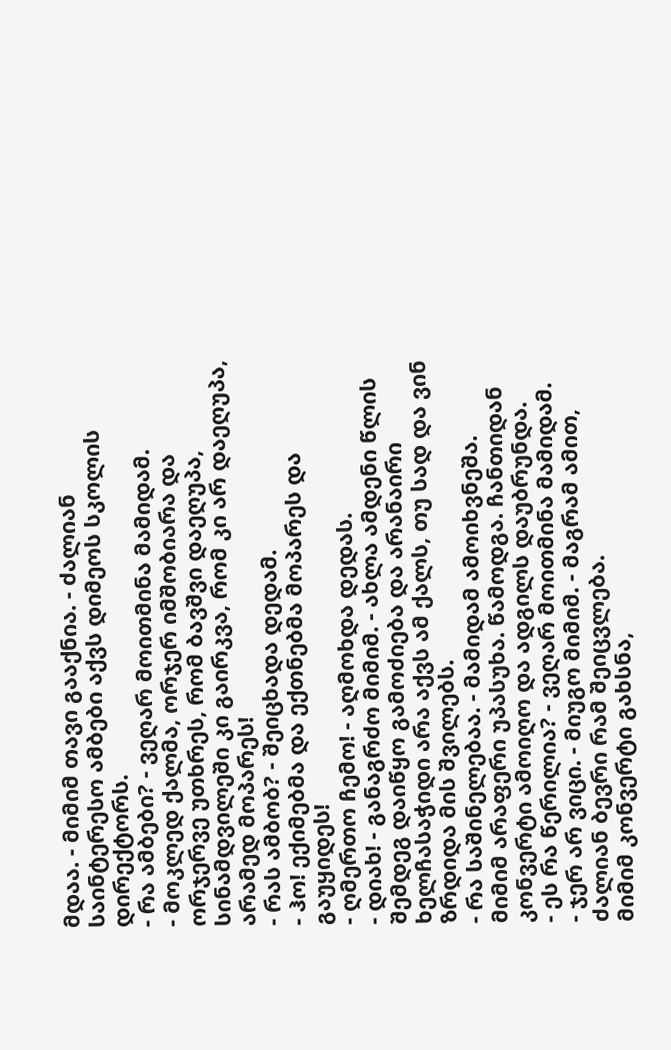მდაა. - მიმიმ თავი გააქნია. - ძალიან საინტერესო ამბები აქვს დიმეოს სკოლის დირექტორს.
- რა ამბები? - ვეღარ მოითმინა მამიდამ.
- მოკლედ ქალმა, ორჯერ იმშობიარა და ორჯერვე უთხრეს, რომ ბავშვი დაეღუპა, სინამდვილეში კი გაირკვა, რომ კი არ დაეღუპა, არამედ მოპარეს!
- რას ამბობ? - შეიცხადა დედამ.
- ჰო! ექიმებმა და ექთნებმა მოპარეს და გაუყიდეს!
- ღმერთო ჩემო! - აღმოხდა დედას.
- დიახ! - განაგრძო მიმიმ. - ახლა ამდენი წლის შემდეგ დაიწყო გამოძიება და არანაირი ხელჩასაჭიდი არა აქვს ამ ქალს, თუ სად და ვინ ზრდიდა მის შვილებს.
- რა საშინელებაა. - მამიდამ ამოიხვნეშა.
მიმიმ არაფერი უპასუხა. წამოდგა. ჩანთიდან კონვერტი ამოიღო და ადგილს დაუბრუნდა.
- ეს რა წერილია? - ვეღარ მოითმინა მამიდამ.
- ჯერ არ ვიცი. - მიუგო მიმიმ. - მაგრამ ამით, ძალიან ბევრი რამ შეიცვლება.
მიმიმ კონვერტი გახსნა,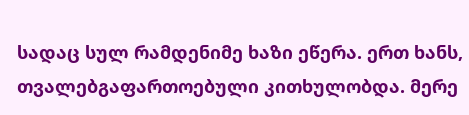სადაც სულ რამდენიმე ხაზი ეწერა. ერთ ხანს, თვალებგაფართოებული კითხულობდა. მერე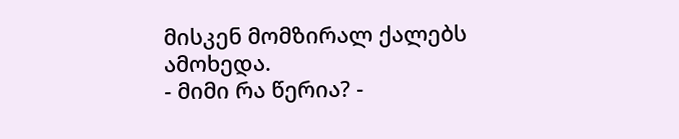მისკენ მომზირალ ქალებს ამოხედა.
- მიმი რა წერია? -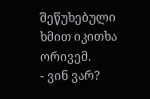შეწუხებული ხმით იკითხა ორივემ.
- ვინ ვარ?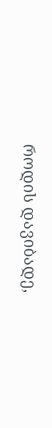როდის დავიბადე,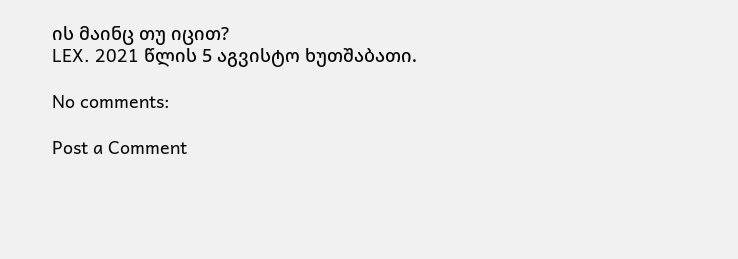ის მაინც თუ იცით?
LEX. 2021 წლის 5 აგვისტო ხუთშაბათი.

No comments:

Post a Comment